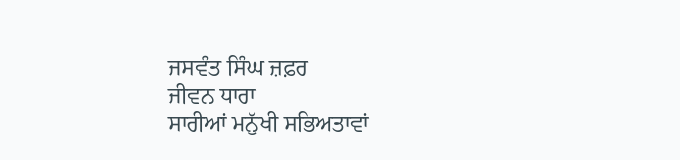ਜਸਵੰਤ ਸਿੰਘ ਜ਼ਫ਼ਰ
ਜੀਵਨ ਧਾਰਾ
ਸਾਰੀਆਂ ਮਨੁੱਖੀ ਸਭਿਅਤਾਵਾਂ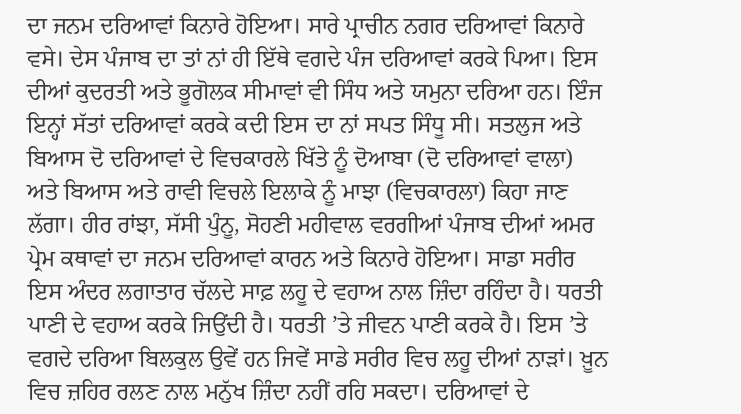ਦਾ ਜਨਮ ਦਰਿਆਵਾਂ ਕਿਨਾਰੇ ਹੋਇਆ। ਸਾਰੇ ਪ੍ਰਾਚੀਨ ਨਗਰ ਦਰਿਆਵਾਂ ਕਿਨਾਰੇ ਵਸੇ। ਦੇਸ ਪੰਜਾਬ ਦਾ ਤਾਂ ਨਾਂ ਹੀ ਇੱਥੇ ਵਗਦੇ ਪੰਜ ਦਰਿਆਵਾਂ ਕਰਕੇ ਪਿਆ। ਇਸ ਦੀਆਂ ਕੁਦਰਤੀ ਅਤੇ ਭੂਗੋਲਕ ਸੀਮਾਵਾਂ ਵੀ ਸਿੰਧ ਅਤੇ ਯਮੁਨਾ ਦਰਿਆ ਹਨ। ਇੰਜ ਇਨ੍ਹਾਂ ਸੱਤਾਂ ਦਰਿਆਵਾਂ ਕਰਕੇ ਕਦੀ ਇਸ ਦਾ ਨਾਂ ਸਪਤ ਸਿੰਧੂ ਸੀ। ਸਤਲੁਜ ਅਤੇ ਬਿਆਸ ਦੋ ਦਰਿਆਵਾਂ ਦੇ ਵਿਚਕਾਰਲੇ ਖਿੱਤੇ ਨੂੰ ਦੋਆਬਾ (ਦੋ ਦਰਿਆਵਾਂ ਵਾਲਾ) ਅਤੇ ਬਿਆਸ ਅਤੇ ਰਾਵੀ ਵਿਚਲੇ ਇਲਾਕੇ ਨੂੰ ਮਾਝਾ (ਵਿਚਕਾਰਲਾ) ਕਿਹਾ ਜਾਣ ਲੱਗਾ। ਹੀਰ ਰਾਂਝਾ, ਸੱਸੀ ਪੁੰਨੂ, ਸੋਹਣੀ ਮਹੀਵਾਲ ਵਰਗੀਆਂ ਪੰਜਾਬ ਦੀਆਂ ਅਮਰ ਪ੍ਰੇਮ ਕਥਾਵਾਂ ਦਾ ਜਨਮ ਦਰਿਆਵਾਂ ਕਾਰਨ ਅਤੇ ਕਿਨਾਰੇ ਹੋਇਆ। ਸਾਡਾ ਸਰੀਰ ਇਸ ਅੰਦਰ ਲਗਾਤਾਰ ਚੱਲਦੇ ਸਾਫ਼ ਲਹੂ ਦੇ ਵਹਾਅ ਨਾਲ ਜ਼ਿੰਦਾ ਰਹਿੰਦਾ ਹੈ। ਧਰਤੀ ਪਾਣੀ ਦੇ ਵਹਾਅ ਕਰਕੇ ਜਿਉਂਦੀ ਹੈ। ਧਰਤੀ ’ਤੇ ਜੀਵਨ ਪਾਣੀ ਕਰਕੇ ਹੈ। ਇਸ ’ਤੇ ਵਗਦੇ ਦਰਿਆ ਬਿਲਕੁਲ ਉਵੇਂ ਹਨ ਜਿਵੇਂ ਸਾਡੇ ਸਰੀਰ ਵਿਚ ਲਹੂ ਦੀਆਂ ਨਾੜਾਂ। ਖ਼ੂਨ ਵਿਚ ਜ਼ਹਿਰ ਰਲਣ ਨਾਲ ਮਨੁੱਖ ਜ਼ਿੰਦਾ ਨਹੀਂ ਰਹਿ ਸਕਦਾ। ਦਰਿਆਵਾਂ ਦੇ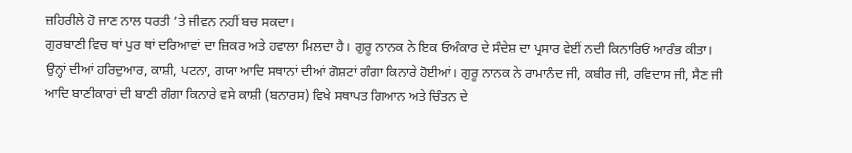ਜ਼ਹਿਰੀਲੇ ਹੋ ਜਾਣ ਨਾਲ ਧਰਤੀ ’ਤੇ ਜੀਵਨ ਨਹੀਂ ਬਚ ਸਕਦਾ।
ਗੁਰਬਾਣੀ ਵਿਚ ਥਾਂ ਪੁਰ ਥਾਂ ਦਰਿਆਵਾਂ ਦਾ ਜ਼ਿਕਰ ਅਤੇ ਹਵਾਲਾ ਮਿਲਦਾ ਹੈ। ਗੁਰੂ ਨਾਨਕ ਨੇ ਇਕ ਓਅੰਕਾਰ ਦੇ ਸੰਦੇਸ਼ ਦਾ ਪ੍ਰਸਾਰ ਵੇਈਂ ਨਦੀ ਕਿਨਾਰਿਓਂ ਆਰੰਭ ਕੀਤਾ। ਉਨ੍ਹਾਂ ਦੀਆਂ ਹਰਿਦੁਆਰ, ਕਾਸ਼ੀ, ਪਟਨਾ, ਗਯਾ ਆਦਿ ਸਥਾਨਾਂ ਦੀਆਂ ਗੋਸ਼ਟਾਂ ਗੰਗਾ ਕਿਨਾਰੇ ਹੋਈਆਂ। ਗੁਰੂ ਨਾਨਕ ਨੇ ਰਾਮਾਨੰਦ ਜੀ, ਕਬੀਰ ਜੀ, ਰਵਿਦਾਸ ਜੀ, ਸੈਣ ਜੀ ਆਦਿ ਬਾਣੀਕਾਰਾਂ ਦੀ ਬਾਣੀ ਗੰਗਾ ਕਿਨਾਰੇ ਵਸੇ ਕਾਸ਼ੀ (ਬਨਾਰਸ) ਵਿਖੇ ਸਥਾਪਤ ਗਿਆਨ ਅਤੇ ਚਿੰਤਨ ਦੇ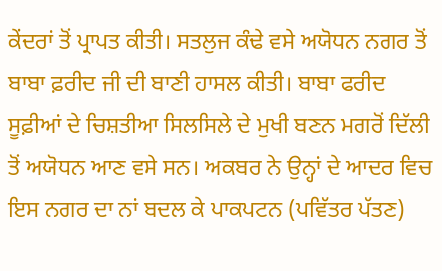ਕੇਂਦਰਾਂ ਤੋਂ ਪ੍ਰਾਪਤ ਕੀਤੀ। ਸਤਲੁਜ ਕੰਢੇ ਵਸੇ ਅਯੋਧਨ ਨਗਰ ਤੋਂ ਬਾਬਾ ਫ਼ਰੀਦ ਜੀ ਦੀ ਬਾਣੀ ਹਾਸਲ ਕੀਤੀ। ਬਾਬਾ ਫਰੀਦ ਸੂਫ਼ੀਆਂ ਦੇ ਚਿਸ਼ਤੀਆ ਸਿਲਸਿਲੇ ਦੇ ਮੁਖੀ ਬਣਨ ਮਗਰੋਂ ਦਿੱਲੀ ਤੋਂ ਅਯੋਧਨ ਆਣ ਵਸੇ ਸਨ। ਅਕਬਰ ਨੇ ਉਨ੍ਹਾਂ ਦੇ ਆਦਰ ਵਿਚ ਇਸ ਨਗਰ ਦਾ ਨਾਂ ਬਦਲ ਕੇ ਪਾਕਪਟਨ (ਪਵਿੱਤਰ ਪੱਤਣ)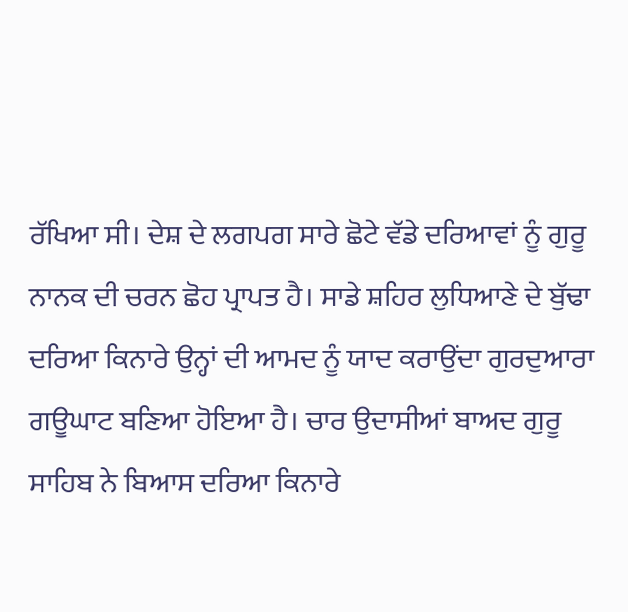ਰੱਖਿਆ ਸੀ। ਦੇਸ਼ ਦੇ ਲਗਪਗ ਸਾਰੇ ਛੋਟੇ ਵੱਡੇ ਦਰਿਆਵਾਂ ਨੂੰ ਗੁਰੂ ਨਾਨਕ ਦੀ ਚਰਨ ਛੋਹ ਪ੍ਰਾਪਤ ਹੈ। ਸਾਡੇ ਸ਼ਹਿਰ ਲੁਧਿਆਣੇ ਦੇ ਬੁੱਢਾ ਦਰਿਆ ਕਿਨਾਰੇ ਉਨ੍ਹਾਂ ਦੀ ਆਮਦ ਨੂੰ ਯਾਦ ਕਰਾਉਂਦਾ ਗੁਰਦੁਆਰਾ ਗਊਘਾਟ ਬਣਿਆ ਹੋਇਆ ਹੈ। ਚਾਰ ਉਦਾਸੀਆਂ ਬਾਅਦ ਗੁਰੂ ਸਾਹਿਬ ਨੇ ਬਿਆਸ ਦਰਿਆ ਕਿਨਾਰੇ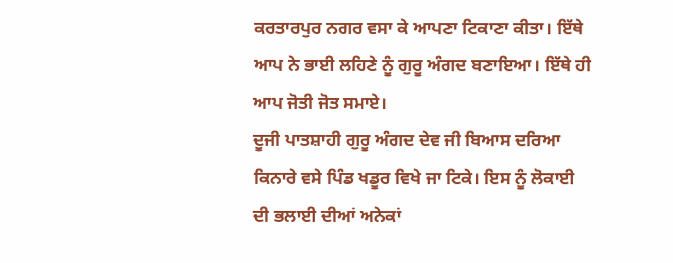ਕਰਤਾਰਪੁਰ ਨਗਰ ਵਸਾ ਕੇ ਆਪਣਾ ਟਿਕਾਣਾ ਕੀਤਾ। ਇੱਥੇ ਆਪ ਨੇ ਭਾਈ ਲਹਿਣੇ ਨੂੰ ਗੁਰੂ ਅੰਗਦ ਬਣਾਇਆ। ਇੱਥੇ ਹੀ ਆਪ ਜੋਤੀ ਜੋਤ ਸਮਾਏ।
ਦੂਜੀ ਪਾਤਸ਼ਾਹੀ ਗੁਰੂ ਅੰਗਦ ਦੇਵ ਜੀ ਬਿਆਸ ਦਰਿਆ ਕਿਨਾਰੇ ਵਸੇ ਪਿੰਡ ਖਡੂਰ ਵਿਖੇ ਜਾ ਟਿਕੇ। ਇਸ ਨੂੰ ਲੋਕਾਈ ਦੀ ਭਲਾਈ ਦੀਆਂ ਅਨੇਕਾਂ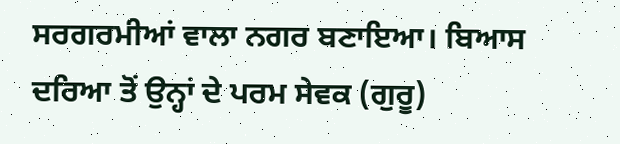ਸਰਗਰਮੀਆਂ ਵਾਲਾ ਨਗਰ ਬਣਾਇਆ। ਬਿਆਸ ਦਰਿਆ ਤੋਂ ਉਨ੍ਹਾਂ ਦੇ ਪਰਮ ਸੇਵਕ (ਗੁਰੂ)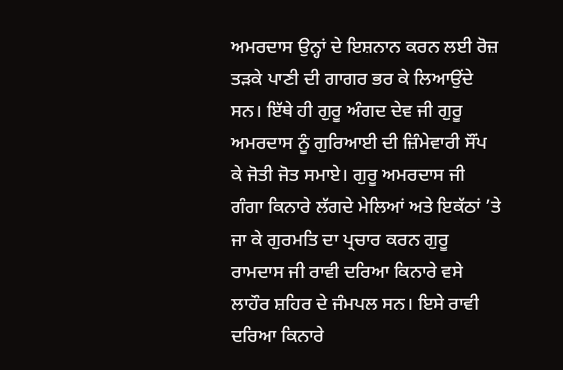ਅਮਰਦਾਸ ਉਨ੍ਹਾਂ ਦੇ ਇਸ਼ਨਾਨ ਕਰਨ ਲਈ ਰੋਜ਼ ਤੜਕੇ ਪਾਣੀ ਦੀ ਗਾਗਰ ਭਰ ਕੇ ਲਿਆਉਂਦੇ ਸਨ। ਇੱਥੇ ਹੀ ਗੁਰੂ ਅੰਗਦ ਦੇਵ ਜੀ ਗੁਰੂ ਅਮਰਦਾਸ ਨੂੰ ਗੁਰਿਆਈ ਦੀ ਜ਼ਿੰਮੇਵਾਰੀ ਸੌਂਪ ਕੇ ਜੋਤੀ ਜੋਤ ਸਮਾਏ। ਗੁਰੂ ਅਮਰਦਾਸ ਜੀ ਗੰਗਾ ਕਿਨਾਰੇ ਲੱਗਦੇ ਮੇਲਿਆਂ ਅਤੇ ਇਕੱਠਾਂ ’ਤੇ ਜਾ ਕੇ ਗੁਰਮਤਿ ਦਾ ਪ੍ਰਚਾਰ ਕਰਨ ਗੁਰੂ ਰਾਮਦਾਸ ਜੀ ਰਾਵੀ ਦਰਿਆ ਕਿਨਾਰੇ ਵਸੇ ਲਾਹੌਰ ਸ਼ਹਿਰ ਦੇ ਜੰਮਪਲ ਸਨ। ਇਸੇ ਰਾਵੀ ਦਰਿਆ ਕਿਨਾਰੇ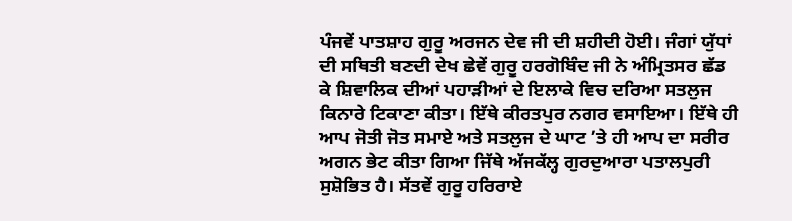ਪੰਜਵੇਂ ਪਾਤਸ਼ਾਹ ਗੁਰੂ ਅਰਜਨ ਦੇਵ ਜੀ ਦੀ ਸ਼ਹੀਦੀ ਹੋਈ। ਜੰਗਾਂ ਯੁੱਧਾਂ ਦੀ ਸਥਿਤੀ ਬਣਦੀ ਦੇਖ ਛੇਵੇਂ ਗੁਰੂ ਹਰਗੋਬਿੰਦ ਜੀ ਨੇ ਅੰਮ੍ਰਿਤਸਰ ਛੱਡ ਕੇ ਸ਼ਿਵਾਲਿਕ ਦੀਆਂ ਪਹਾੜੀਆਂ ਦੇ ਇਲਾਕੇ ਵਿਚ ਦਰਿਆ ਸਤਲੁਜ ਕਿਨਾਰੇ ਟਿਕਾਣਾ ਕੀਤਾ। ਇੱਥੇ ਕੀਰਤਪੁਰ ਨਗਰ ਵਸਾਇਆ। ਇੱਥੇ ਹੀ ਆਪ ਜੋਤੀ ਜੋਤ ਸਮਾਏ ਅਤੇ ਸਤਲੁਜ ਦੇ ਘਾਟ ’ਤੇ ਹੀ ਆਪ ਦਾ ਸਰੀਰ ਅਗਨ ਭੇਟ ਕੀਤਾ ਗਿਆ ਜਿੱਥੇ ਅੱਜਕੱਲ੍ਹ ਗੁਰਦੁਆਰਾ ਪਤਾਲਪੁਰੀ ਸੁਸ਼ੋਭਿਤ ਹੈ। ਸੱਤਵੇਂ ਗੁਰੂ ਹਰਿਰਾਏ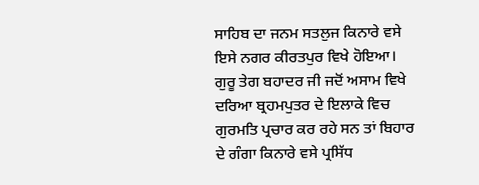ਸਾਹਿਬ ਦਾ ਜਨਮ ਸਤਲੁਜ ਕਿਨਾਰੇ ਵਸੇ ਇਸੇ ਨਗਰ ਕੀਰਤਪੁਰ ਵਿਖੇ ਹੋਇਆ।
ਗੁਰੂ ਤੇਗ ਬਹਾਦਰ ਜੀ ਜਦੋਂ ਅਸਾਮ ਵਿਖੇ ਦਰਿਆ ਬ੍ਰਹਮਪੁਤਰ ਦੇ ਇਲਾਕੇ ਵਿਚ ਗੁਰਮਤਿ ਪ੍ਰਚਾਰ ਕਰ ਰਹੇ ਸਨ ਤਾਂ ਬਿਹਾਰ ਦੇ ਗੰਗਾ ਕਿਨਾਰੇ ਵਸੇ ਪ੍ਰਸਿੱਧ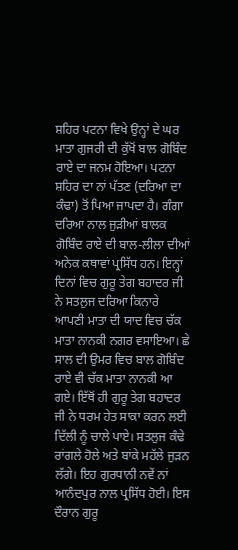ਸ਼ਹਿਰ ਪਟਨਾ ਵਿਖੇ ਉਨ੍ਹਾਂ ਦੇ ਘਰ ਮਾਤਾ ਗੁਜਰੀ ਦੀ ਕੁੱਖੋਂ ਬਾਲ ਗੋਬਿੰਦ ਰਾਏ ਦਾ ਜਨਮ ਹੋਇਆ। ਪਟਨਾ ਸ਼ਹਿਰ ਦਾ ਨਾਂ ਪੱਤਣ (ਦਰਿਆ ਦਾ ਕੰਢਾ) ਤੋਂ ਪਿਆ ਜਾਪਦਾ ਹੈ। ਗੰਗਾ ਦਰਿਆ ਨਾਲ ਜੁੜੀਆਂ ਬਾਲਕ ਗੋਬਿੰਦ ਰਾਏ ਦੀ ਬਾਲ-ਲੀਲਾ ਦੀਆਂ ਅਨੇਕ ਕਥਾਵਾਂ ਪ੍ਰਸਿੱਧ ਹਨ। ਇਨ੍ਹਾਂ ਦਿਨਾਂ ਵਿਚ ਗੁਰੂ ਤੇਗ ਬਹਾਦਰ ਜੀ ਨੇ ਸਤਲੁਜ ਦਰਿਆ ਕਿਨਾਰੇ ਆਪਣੀ ਮਾਤਾ ਦੀ ਯਾਦ ਵਿਚ ਚੱਕ ਮਾਤਾ ਨਾਨਕੀ ਨਗਰ ਵਸਾਇਆ। ਛੇ ਸਾਲ ਦੀ ਉਮਰ ਵਿਚ ਬਾਲ ਗੋਬਿੰਦ ਰਾਏ ਵੀ ਚੱਕ ਮਾਤਾ ਨਾਨਕੀ ਆ ਗਏ। ਇੱਥੋਂ ਹੀ ਗੁਰੂ ਤੇਗ ਬਹਾਦਰ ਜੀ ਨੇ ਧਰਮ ਹੇਤ ਸਾਕਾ ਕਰਨ ਲਈ ਦਿੱਲੀ ਨੂੰ ਚਾਲੇ ਪਾਏ। ਸਤਲੁਜ ਕੰਢੇ ਰਾਂਗਲੇ ਹੋਲੇ ਅਤੇ ਬਾਂਕੇ ਮਹੱਲੇ ਜੁੜਨ ਲੱਗੇ। ਇਹ ਗੁਰਧਾਨੀ ਨਵੇਂ ਨਾਂ ਆਨੰਦਪੁਰ ਨਾਲ ਪ੍ਰਸਿੱਧ ਹੋਈ। ਇਸ ਦੌਰਾਨ ਗੁਰੂ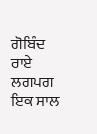ਗੋਬਿੰਦ ਰਾਏ ਲਗਪਗ ਇਕ ਸਾਲ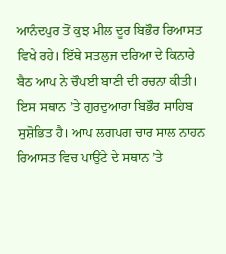ਆਨੰਦਪੁਰ ਤੋਂ ਕੁਝ ਮੀਲ ਦੂਰ ਬਿਭੌਰ ਰਿਆਸਤ ਵਿਖੇ ਰਹੇ। ਇੱਥੇ ਸਤਲੁਜ ਦਰਿਆ ਦੇ ਕਿਨਾਰੇ ਬੈਠ ਆਪ ਨੇ ਚੌਪਈ ਬਾਣੀ ਦੀ ਰਚਨਾ ਕੀਤੀ। ਇਸ ਸਥਾਨ ’ਤੇ ਗੁਰਦੁਆਰਾ ਬਿਭੌਰ ਸਾਹਿਬ ਸੁਸ਼ੋਭਿਤ ਹੈ। ਆਪ ਲਗਪਗ ਚਾਰ ਸਾਲ ਨਾਹਨ ਰਿਆਸਤ ਵਿਚ ਪਾਉਂਟੇ ਦੇ ਸਥਾਨ ’ਤੇ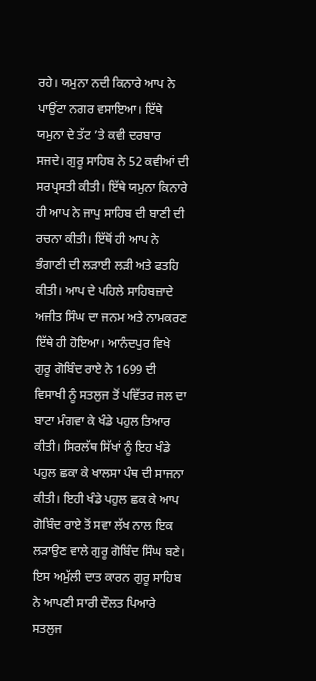ਰਹੇ। ਯਮੁਨਾ ਨਦੀ ਕਿਨਾਰੇ ਆਪ ਨੇ ਪਾਉਂਟਾ ਨਗਰ ਵਸਾਇਆ। ਇੱਥੇ ਯਮੁਨਾ ਦੇ ਤੱਟ ’ਤੇ ਕਵੀ ਦਰਬਾਰ ਸਜਦੇ। ਗੁਰੂ ਸਾਹਿਬ ਨੇ 52 ਕਵੀਆਂ ਦੀ ਸਰਪ੍ਰਸਤੀ ਕੀਤੀ। ਇੱਥੇ ਯਮੁਨਾ ਕਿਨਾਰੇ ਹੀ ਆਪ ਨੇ ਜਾਪੁ ਸਾਹਿਬ ਦੀ ਬਾਣੀ ਦੀ ਰਚਨਾ ਕੀਤੀ। ਇੱਥੋਂ ਹੀ ਆਪ ਨੇ ਭੰਗਾਣੀ ਦੀ ਲੜਾਈ ਲੜੀ ਅਤੇ ਫਤਹਿ ਕੀਤੀ। ਆਪ ਦੇ ਪਹਿਲੇ ਸਾਹਿਬਜ਼ਾਦੇ ਅਜੀਤ ਸਿੰਘ ਦਾ ਜਨਮ ਅਤੇ ਨਾਮਕਰਣ ਇੱਥੇ ਹੀ ਹੋਇਆ। ਆਨੰਦਪੁਰ ਵਿਖੇ ਗੁਰੂ ਗੋਬਿੰਦ ਰਾਏ ਨੇ 1699 ਦੀ ਵਿਸਾਖੀ ਨੂੰ ਸਤਲੁਜ ਤੋਂ ਪਵਿੱਤਰ ਜਲ ਦਾ ਬਾਟਾ ਮੰਗਵਾ ਕੇ ਖੰਡੇ ਪਹੁਲ ਤਿਆਰ ਕੀਤੀ। ਸਿਰਲੱਥ ਸਿੱਖਾਂ ਨੂੰ ਇਹ ਖੰਡੇ ਪਹੁਲ ਛਕਾ ਕੇ ਖਾਲਸਾ ਪੰਥ ਦੀ ਸਾਜਨਾ ਕੀਤੀ। ਇਹੀ ਖੰਡੇ ਪਹੁਲ ਛਕ ਕੇ ਆਪ ਗੋਬਿੰਦ ਰਾਏ ਤੋਂ ਸਵਾ ਲੱਖ ਨਾਲ ਇਕ ਲੜਾਉਣ ਵਾਲੇ ਗੁਰੂ ਗੋਬਿੰਦ ਸਿੰਘ ਬਣੇ। ਇਸ ਅਮੁੱਲੀ ਦਾਤ ਕਾਰਨ ਗੁਰੂ ਸਾਹਿਬ ਨੇ ਆਪਣੀ ਸਾਰੀ ਦੌਲਤ ਪਿਆਰੇ ਸਤਲੁਜ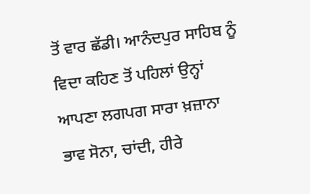ਤੋਂ ਵਾਰ ਛੱਡੀ। ਆਨੰਦਪੁਰ ਸਾਹਿਬ ਨੂੰ ਵਿਦਾ ਕਹਿਣ ਤੋਂ ਪਹਿਲਾਂ ਉਨ੍ਹਾਂ ਆਪਣਾ ਲਗਪਗ ਸਾਰਾ ਖ਼ਜ਼ਾਨਾ ਭਾਵ ਸੋਨਾ, ਚਾਂਦੀ, ਹੀਰੇ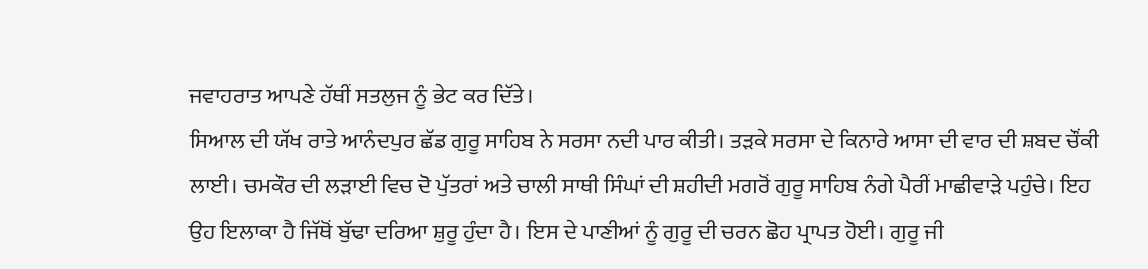ਜਵਾਹਰਾਤ ਆਪਣੇ ਹੱਥੀਂ ਸਤਲੁਜ ਨੂੰ ਭੇਟ ਕਰ ਦਿੱਤੇ।
ਸਿਆਲ ਦੀ ਯੱਖ ਰਾਤੇ ਆਨੰਦਪੁਰ ਛੱਡ ਗੁਰੂ ਸਾਹਿਬ ਨੇ ਸਰਸਾ ਨਦੀ ਪਾਰ ਕੀਤੀ। ਤੜਕੇ ਸਰਸਾ ਦੇ ਕਿਨਾਰੇ ਆਸਾ ਦੀ ਵਾਰ ਦੀ ਸ਼ਬਦ ਚੌਂਕੀ ਲਾਈ। ਚਮਕੌਰ ਦੀ ਲੜਾਈ ਵਿਚ ਦੋ ਪੁੱਤਰਾਂ ਅਤੇ ਚਾਲੀ ਸਾਥੀ ਸਿੰਘਾਂ ਦੀ ਸ਼ਹੀਦੀ ਮਗਰੋਂ ਗੁਰੂ ਸਾਹਿਬ ਨੰਗੇ ਪੈਰੀਂ ਮਾਛੀਵਾੜੇ ਪਹੁੰਚੇ। ਇਹ ਉਹ ਇਲਾਕਾ ਹੈ ਜਿੱਥੋਂ ਬੁੱਢਾ ਦਰਿਆ ਸ਼ੁਰੂ ਹੁੰਦਾ ਹੈ। ਇਸ ਦੇ ਪਾਣੀਆਂ ਨੂੰ ਗੁਰੂ ਦੀ ਚਰਨ ਛੋਹ ਪ੍ਰਾਪਤ ਹੋਈ। ਗੁਰੂ ਜੀ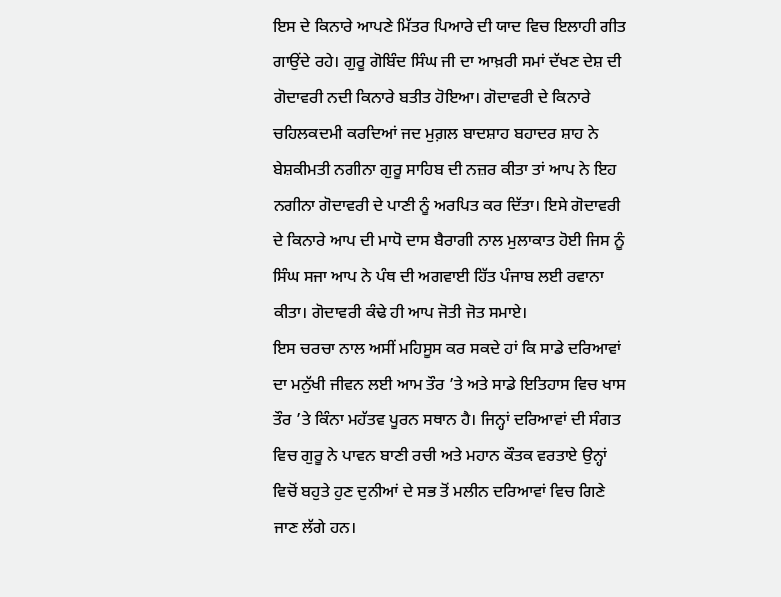ਇਸ ਦੇ ਕਿਨਾਰੇ ਆਪਣੇ ਮਿੱਤਰ ਪਿਆਰੇ ਦੀ ਯਾਦ ਵਿਚ ਇਲਾਹੀ ਗੀਤ ਗਾਉਂਦੇ ਰਹੇ। ਗੁਰੂ ਗੋਬਿੰਦ ਸਿੰਘ ਜੀ ਦਾ ਆਖ਼ਰੀ ਸਮਾਂ ਦੱਖਣ ਦੇਸ਼ ਦੀ ਗੋਦਾਵਰੀ ਨਦੀ ਕਿਨਾਰੇ ਬਤੀਤ ਹੋਇਆ। ਗੋਦਾਵਰੀ ਦੇ ਕਿਨਾਰੇ ਚਹਿਲਕਦਮੀ ਕਰਦਿਆਂ ਜਦ ਮੁਗ਼ਲ ਬਾਦਸ਼ਾਹ ਬਹਾਦਰ ਸ਼ਾਹ ਨੇ ਬੇਸ਼ਕੀਮਤੀ ਨਗੀਨਾ ਗੁਰੂ ਸਾਹਿਬ ਦੀ ਨਜ਼ਰ ਕੀਤਾ ਤਾਂ ਆਪ ਨੇ ਇਹ ਨਗੀਨਾ ਗੋਦਾਵਰੀ ਦੇ ਪਾਣੀ ਨੂੰ ਅਰਪਿਤ ਕਰ ਦਿੱਤਾ। ਇਸੇ ਗੋਦਾਵਰੀ ਦੇ ਕਿਨਾਰੇ ਆਪ ਦੀ ਮਾਧੋ ਦਾਸ ਬੈਰਾਗੀ ਨਾਲ ਮੁਲਾਕਾਤ ਹੋਈ ਜਿਸ ਨੂੰ ਸਿੰਘ ਸਜਾ ਆਪ ਨੇ ਪੰਥ ਦੀ ਅਗਵਾਈ ਹਿੱਤ ਪੰਜਾਬ ਲਈ ਰਵਾਨਾ ਕੀਤਾ। ਗੋਦਾਵਰੀ ਕੰਢੇ ਹੀ ਆਪ ਜੋਤੀ ਜੋਤ ਸਮਾਏ।
ਇਸ ਚਰਚਾ ਨਾਲ ਅਸੀਂ ਮਹਿਸੂਸ ਕਰ ਸਕਦੇ ਹਾਂ ਕਿ ਸਾਡੇ ਦਰਿਆਵਾਂ ਦਾ ਮਨੁੱਖੀ ਜੀਵਨ ਲਈ ਆਮ ਤੌਰ ’ਤੇ ਅਤੇ ਸਾਡੇ ਇਤਿਹਾਸ ਵਿਚ ਖਾਸ ਤੌਰ ’ਤੇ ਕਿੰਨਾ ਮਹੱਤਵ ਪੂਰਨ ਸਥਾਨ ਹੈ। ਜਿਨ੍ਹਾਂ ਦਰਿਆਵਾਂ ਦੀ ਸੰਗਤ ਵਿਚ ਗੁਰੂ ਨੇ ਪਾਵਨ ਬਾਣੀ ਰਚੀ ਅਤੇ ਮਹਾਨ ਕੌਤਕ ਵਰਤਾਏ ਉਨ੍ਹਾਂ ਵਿਚੋਂ ਬਹੁਤੇ ਹੁਣ ਦੁਨੀਆਂ ਦੇ ਸਭ ਤੋਂ ਮਲੀਨ ਦਰਿਆਵਾਂ ਵਿਚ ਗਿਣੇ ਜਾਣ ਲੱਗੇ ਹਨ।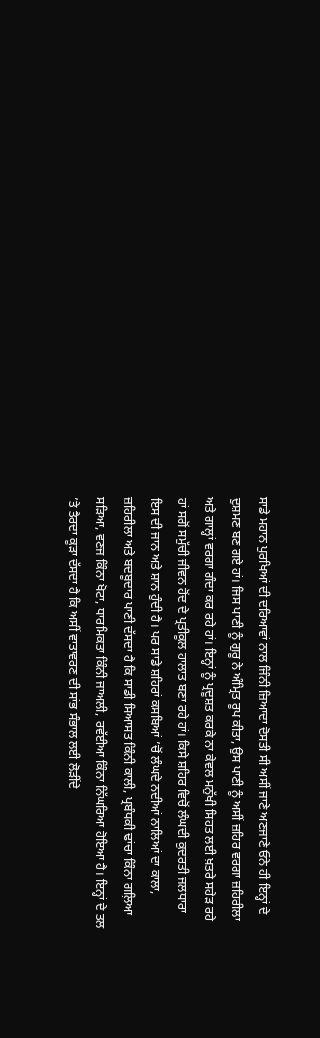ਸਾਡੇ ਮਹਾਨ ਪੁਰਖਿਆਂ ਦੀ ਦਰਿਆਵਾਂ ਨਾਲ ਜਿੰਨੀ ਜ਼ਿਆਦਾ ਦੋਸਤੀ ਸੀ ਅਸੀਂ ਜਾਣੇ ਅਣਜਾਣੇ ਓਨੇ ਹੀ ਇਨ੍ਹਾਂ ਦੇ ਦੁਸ਼ਮਣ ਬਣ ਗਏ ਹਾਂ। ਜਿਸ ਪਾਣੀ ਨੂੰ ਗੁਰੂ ਨੇ ਅੰਮ੍ਰਿਤ ਰੂਪ ਕੀਤਾ, ਉਸ ਪਾਣੀ ਨੂੰ ਅਸੀਂ ਜ਼ਹਿਰ ਵਰਗਾ ਜ਼ਹਿਰੀਲਾ ਅਤੇ ਗਾਲ੍ਹਾਂ ਵਰਗਾ ਗੰਦਾ ਕਰ ਰਹੇ ਹਾਂ। ਇਨ੍ਹਾਂ ਨੂੰ ਪ੍ਰਦੂਸ਼ਤ ਕਰਕੇ ਨਾ ਕੇਵਲ ਮਨੁੱਖੀ ਸਿਹਤ ਲਈ ਖ਼ਤਰੇ ਸਹੇੜ ਰਹੇ ਹਾਂ ਸਗੋਂ ਸਮੁੱਚੀ ਜੀਵਨ ਹੋਂਦ ਦੇ ਪ੍ਰਤੀਕੂਲ ਹਾਲਾਤ ਬਣਾ ਰਹੇ ਹਾਂ। ਕਿਸੇ ਸ਼ਹਿਰ ਵਿਚੋਂ ਲੰਘਦੀ ਕੁਦਰਤੀ ਜਲਧਾਰਾ ਇਸ ਦੀ ਜਾਨ ਅਤੇ ਸ਼ਾਨ ਹੁੰਦੀ ਹੈ। ਪਰ ਸਾਡੇ ਸ਼ਹਿਰਾਂ ਕਸਬਿਆਂ ’ਚੋਂ ਲੰਘਦੇ ਨਦੀਆਂ ਨਾਲਿਆਂ ਦਾ ਕਾਲਾ, ਜ਼ਹਿਰੀਲਾ ਅਤੇ ਬਦਬੂਦਾਰ ਪਾਣੀ ਦੱਸਦਾ ਹੈ ਕਿ ਸਾਡੀ ਸਿਆਸਤ ਕਿੰਨੀ ਕਾਲੀ, ਪ੍ਰਬੰਧਕੀ ਢਾਂਚਾ ਕਿੰਨਾ ਗਲ਼ਿਆ ਸੜਿਆ, ਵਣਜ ਕਿੰਨਾ ਖੋਟਾ, ਧਾਰਮਿਕਤਾ ਕਿੰਨੀ ਜਾਅਲੀ, ਰਵੱਈਆ ਕਿੰਨਾ ਨਿੱਘਰਿਆ ਹੋਇਆ ਹੈ। ਇਨ੍ਹਾਂ ਦੇ ਤਲ ’ਤੇ ਤੈਰਦਾ ਕੂੜਾ ਦੱਸਦਾ ਹੈ ਕਿ ਅਸੀਂ ਵਾਤਾਵਰਣ ਦੀ ਸਾਂਭ ਸੰਭਾਲ ਲਈ ਲੋੜੀਂਦੇ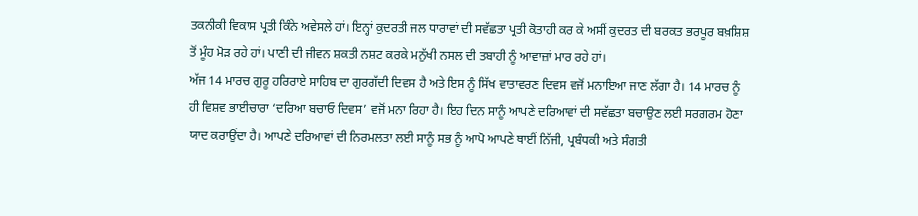ਤਕਨੀਕੀ ਵਿਕਾਸ ਪ੍ਰਤੀ ਕਿੰਨੇ ਅਵੇਸਲੇ ਹਾਂ। ਇਨ੍ਹਾਂ ਕੁਦਰਤੀ ਜਲ ਧਾਰਾਵਾਂ ਦੀ ਸਵੱਛਤਾ ਪ੍ਰਤੀ ਕੋਤਾਹੀ ਕਰ ਕੇ ਅਸੀਂ ਕੁਦਰਤ ਦੀ ਬਰਕਤ ਭਰਪੂਰ ਬਖ਼ਸ਼ਿਸ਼ ਤੋਂ ਮੂੰਹ ਮੋੜ ਰਹੇ ਹਾਂ। ਪਾਣੀ ਦੀ ਜੀਵਨ ਸ਼ਕਤੀ ਨਸ਼ਟ ਕਰਕੇ ਮਨੁੱਖੀ ਨਸਲ ਦੀ ਤਬਾਹੀ ਨੂੰ ਆਵਾਜ਼ਾਂ ਮਾਰ ਰਹੇ ਹਾਂ।
ਅੱਜ 14 ਮਾਰਚ ਗੁਰੂ ਹਰਿਰਾਏ ਸਾਹਿਬ ਦਾ ਗੁਰਗੱਦੀ ਦਿਵਸ ਹੈ ਅਤੇ ਇਸ ਨੂੰ ਸਿੱਖ ਵਾਤਾਵਰਣ ਦਿਵਸ ਵਜੋਂ ਮਨਾਇਆ ਜਾਣ ਲੱਗਾ ਹੈ। 14 ਮਾਰਚ ਨੂੰ ਹੀ ਵਿਸ਼ਵ ਭਾਈਚਾਰਾ ‘ਦਰਿਆ ਬਚਾਓ ਦਿਵਸ’ ਵਜੋਂ ਮਨਾ ਰਿਹਾ ਹੈ। ਇਹ ਦਿਨ ਸਾਨੂੰ ਆਪਣੇ ਦਰਿਆਵਾਂ ਦੀ ਸਵੱਛਤਾ ਬਚਾਉਣ ਲਈ ਸਰਗਰਮ ਹੋਣਾ ਯਾਦ ਕਰਾਉਂਦਾ ਹੈ। ਆਪਣੇ ਦਰਿਆਵਾਂ ਦੀ ਨਿਰਮਲਤਾ ਲਈ ਸਾਨੂੰ ਸਭ ਨੂੰ ਆਪੋ ਆਪਣੇ ਥਾਈਂ ਨਿੱਜੀ, ਪ੍ਰਬੰਧਕੀ ਅਤੇ ਸੰਗਤੀ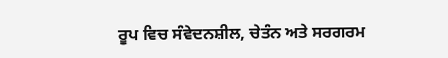ਰੂਪ ਵਿਚ ਸੰਵੇਦਨਸ਼ੀਲ, ਚੇਤੰਨ ਅਤੇ ਸਰਗਰਮ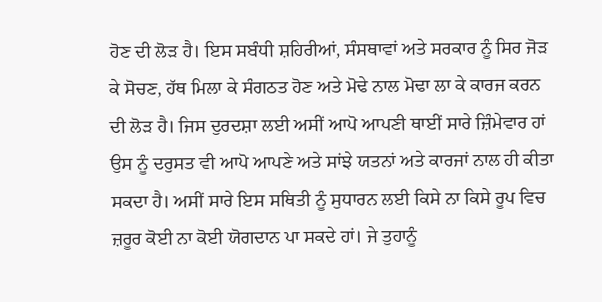ਹੋਣ ਦੀ ਲੋੜ ਹੈ। ਇਸ ਸਬੰਧੀ ਸ਼ਹਿਰੀਆਂ, ਸੰਸਥਾਵਾਂ ਅਤੇ ਸਰਕਾਰ ਨੂੰ ਸਿਰ ਜੋੜ ਕੇ ਸੋਚਣ, ਹੱਥ ਮਿਲਾ ਕੇ ਸੰਗਠਤ ਹੋਣ ਅਤੇ ਮੋਢੇ ਨਾਲ ਮੋਢਾ ਲਾ ਕੇ ਕਾਰਜ ਕਰਨ ਦੀ ਲੋੜ ਹੈ। ਜਿਸ ਦੁਰਦਸ਼ਾ ਲਈ ਅਸੀਂ ਆਪੋ ਆਪਣੀ ਥਾਈਂ ਸਾਰੇ ਜ਼ਿੰਮੇਵਾਰ ਹਾਂ ਉਸ ਨੂੰ ਦਰੁਸਤ ਵੀ ਆਪੋ ਆਪਣੇ ਅਤੇ ਸਾਂਝੇ ਯਤਨਾਂ ਅਤੇ ਕਾਰਜਾਂ ਨਾਲ ਹੀ ਕੀਤਾ ਸਕਦਾ ਹੈ। ਅਸੀਂ ਸਾਰੇ ਇਸ ਸਥਿਤੀ ਨੂੰ ਸੁਧਾਰਨ ਲਈ ਕਿਸੇ ਨਾ ਕਿਸੇ ਰੂਪ ਵਿਚ ਜ਼ਰੂਰ ਕੋਈ ਨਾ ਕੋਈ ਯੋਗਦਾਨ ਪਾ ਸਕਦੇ ਹਾਂ। ਜੇ ਤੁਹਾਨੂੰ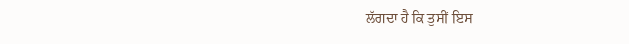ਲੱਗਦਾ ਹੈ ਕਿ ਤੁਸੀਂ ਇਸ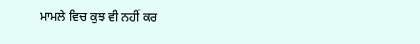ਮਾਮਲੇ ਵਿਚ ਕੁਝ ਵੀ ਨਹੀਂ ਕਰ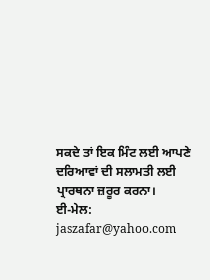ਸਕਦੇ ਤਾਂ ਇਕ ਮਿੰਟ ਲਈ ਆਪਣੇ ਦਰਿਆਵਾਂ ਦੀ ਸਲਾਮਤੀ ਲਈ ਪ੍ਰਾਰਥਨਾ ਜ਼ਰੂਰ ਕਰਨਾ।
ਈ-ਮੇਲ: jaszafar@yahoo.com